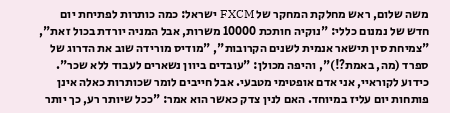משה שלום, ראש מחלקת המחקר של FXCM ישראל: כמה כותרות לפתיחת יום חדש של נמנום כללי: "נוקיה חותכת 10000 משרות, אבל המניה יורדת בכול זאת", "צמיחת סין תישאר אנמית לשנים הקרובות", "מודיס מורידה שוב את הדרוג של ספרד (מה, באמת?!)", והיפה מכולן: "עובדים ביוון נשארים לעבוד ללא שכר".
כידוע לקוראיי, אני אדם אופטימי מטבעי. אבל חייבים לומר שכותרות כאלה אינן פותחות יום עליז במיוחד. האם לנין צדק כאשר הוא אמר: "ככל שיותר רע, כך יותר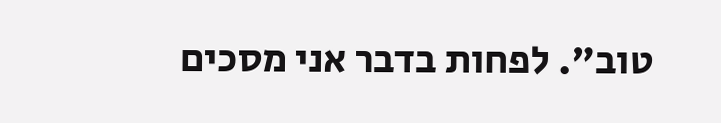טוב". לפחות בדבר אני מסכים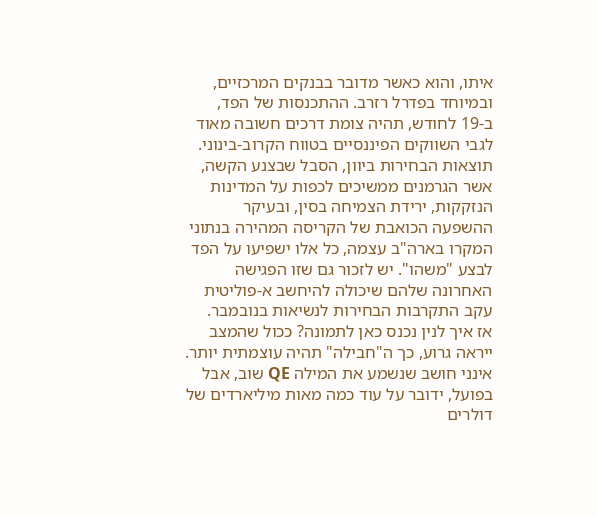איתו, והוא כאשר מדובר בבנקים המרכזיים, ובמיוחד בפדרל רזרב. ההתכנסות של הפד, ב-19 לחודש, תהיה צומת דרכים חשובה מאוד לגבי השווקים הפיננסיים בטווח הקרוב-בינוני.
תוצאות הבחירות ביוון, הסבל שבצנע הקשה, אשר הגרמנים ממשיכים לכפות על המדינות הנזקקות, ירידת הצמיחה בסין, ובעיקר ההשפעה הכואבת של הקריסה המהירה בנתוני המקרו בארה"ב עצמה, כל אלו ישפיעו על הפד לבצע "משהו". יש לזכור גם שזו הפגישה האחרונה שלהם שיכולה להיחשב א-פוליטית עקב התקרבות הבחירות לנשיאות בנובמבר.
אז איך לנין נכנס כאן לתמונה? ככול שהמצב ייראה גרוע, כך ה"חבילה" תהיה עוצמתית יותר. אינני חושב שנשמע את המילה QE שוב, אבל בפועל, ידובר על עוד כמה מאות מיליארדים של דולרים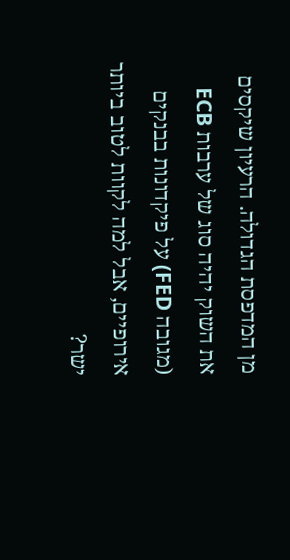מן המדפסת הגדולה. הרעיון שיקסים את השוק יהיה סוג של ערבות ECB (מגובה FED) על פיקדונות בבנקים אירופיים, אבל למה לקוות לטוב ביותר ישר?